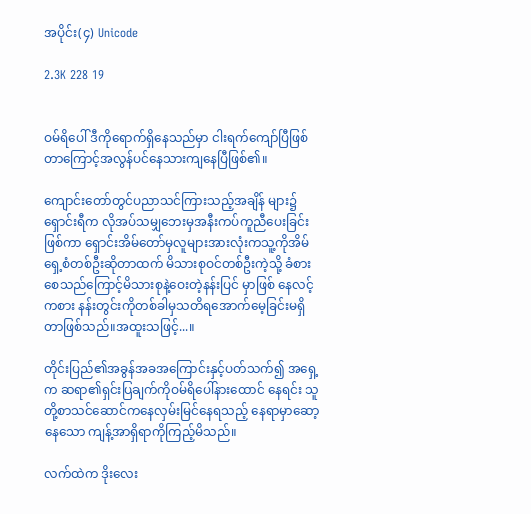အပိုင်း(၄) Unicode

2.3K 228 19


ဝမ်ရိပေါ် ဒီကိုရောက်ရှိနေသည်မှာ ငါးရက်ကျော်ပြီဖြစ်တာကြောင့်အလွန်ပင်နေသားကျနေပြီဖြစ်၏။

ကျောင်းတော်တွင်ပညာသင်ကြားသည့်အချိန် များ၌ ရှောင်းရီက လိုအပ်သမျှဘေးမှအနီးကပ်ကူညီပေးခြင်းဖြစ်ကာ ရှောင်းအိမ်တော်မှလူများအားလုံးကသူ့ကိုအိမ်ရှေ့စံတစ်ဦးဆိုတာထက် မိသားစုဝင်တစ်ဦးကဲ့သို့ ခံစားစေသည်ကြောင့်မိသားစုနဲ့ဝေးတဲ့နန်းပြင် မှာဖြစ် နေလင့်ကစား နန်းတွင်းကိုတစ်ခါမှသတိရအောက်မေ့ခြင်းမရှိတာဖြစ်သည်။အထူးသဖြင့်...။

တိုင်းပြည်၏အခွန်အခအကြောင်းနှင့်ပတ်သက်၍ အရှေ့က ဆရာ၏ရှင်းပြချက်ကိုဝမ်ရိပေါ်နားထောင် နေရင်း သူတို့စာသင်ဆောင်ကနေလှမ်းမြင်နေရသည့် နေရာမှာဆော့နေသော ကျန့်အာရှိရာကိုကြည့်မိသည်။

လက်ထဲက ဒိုးလေး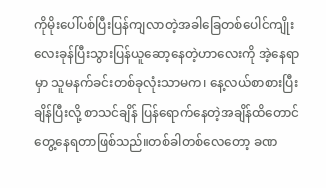ကိုမိုးပေါ်ပစ်ပြီးပြန်ကျလာတဲ့အခါခြေတစ်ပေါင်ကျိုးလေးခုန်ပြီးသွားပြန်ယူဆော့နေတဲ့ဟာလေးကို အဲ့နေရာမှာ သူမနက်ခင်းတစ်ခုလုံးသာမက၊ နေ့လယ်စာစားပြီးချိန်ပြီးလို့ စာသင်ချိန် ပြန်ရောက်နေတဲ့အချိန်ထိတောင် တွေ့နေရတာဖြစ်သည်။တစ်ခါတစ်လေတော့ ခဏ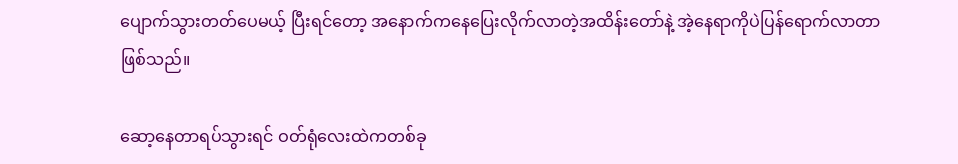ပျောက်သွားတတ်ပေမယ့် ပြီးရင်တော့ အနောက်ကနေပြေးလိုက်လာတဲ့အထိန်းတော်နဲ့ အဲ့နေရာကိုပဲပြန်ရောက်လာတာဖြစ်သည်။

ဆော့နေတာရပ်သွားရင် ဝတ်ရုံလေးထဲကတစ်ခု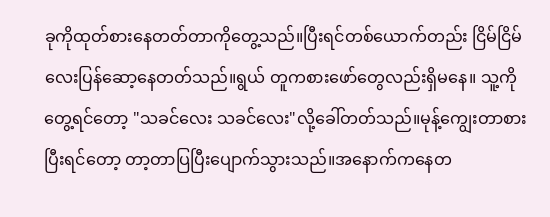ခုကိုထုတ်စားနေတတ်တာကိုတွေ့သည်။ပြီးရင်တစ်ယောက်တည်း ငြိမ်ငြိမ်လေးပြန်ဆော့နေတတ်သည်။ရွယ် တူကစားဖော်တွေလည်းရှိမနေ။ သူ့ကိုတွေ့ရင်တော့ "သခင်လေး သခင်လေး"လို့ခေါ်တတ်သည်။မုန့်ကျွေးတာစားပြီးရင်တော့ တာ့တာပြပြီးပျောက်သွားသည်။အနောက်ကနေတ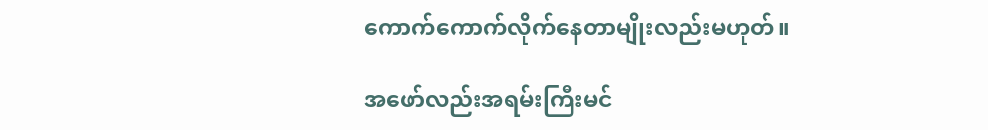ကောက်ကောက်လိုက်နေတာမျိုးလည်းမဟုတ်။

အဖော်လည်းအရမ်းကြီးမင်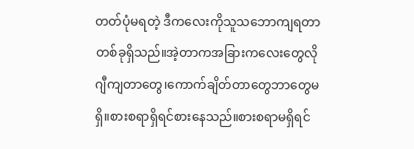တတ်ပုံမရတဲ့ ဒီကလေးကိုသူသဘောကျရတာတစ်ခုရှိသည်။အဲ့တာကအခြားကလေးတွေလို ဂျီကျတာတွေ၊ကောက်ချိတ်တာတွေဘာတွေမရှိ။စားစရာရှိရင်စားနေသည်။စားစရာမရှိရင်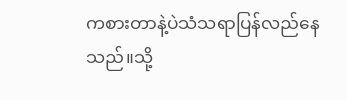ကစားတာနဲ့ပဲသံသရာပြန်လည်နေသည်။သို့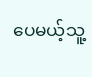ပေမယ့်သူ့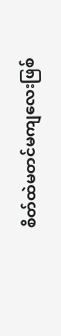စိတ်ထဲမတင်မကျလေးဖြစ်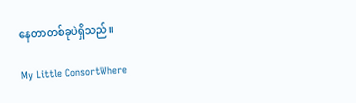နေတာတစ်ခုပဲရှိသည်။

My Little ConsortWhere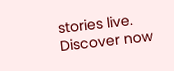stories live. Discover now